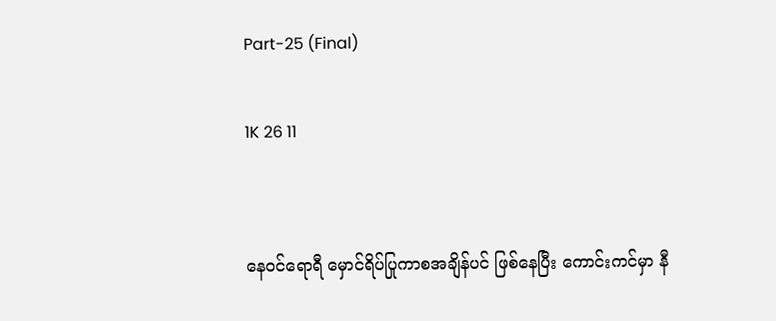Part-25 (Final)

1K 26 11


နေဝင်ရောရီ မှောင်ရိပ်ပြုကာစအချိန်ပင် ဖြစ်နေပြီး ကောင်းကင်မှာ နီ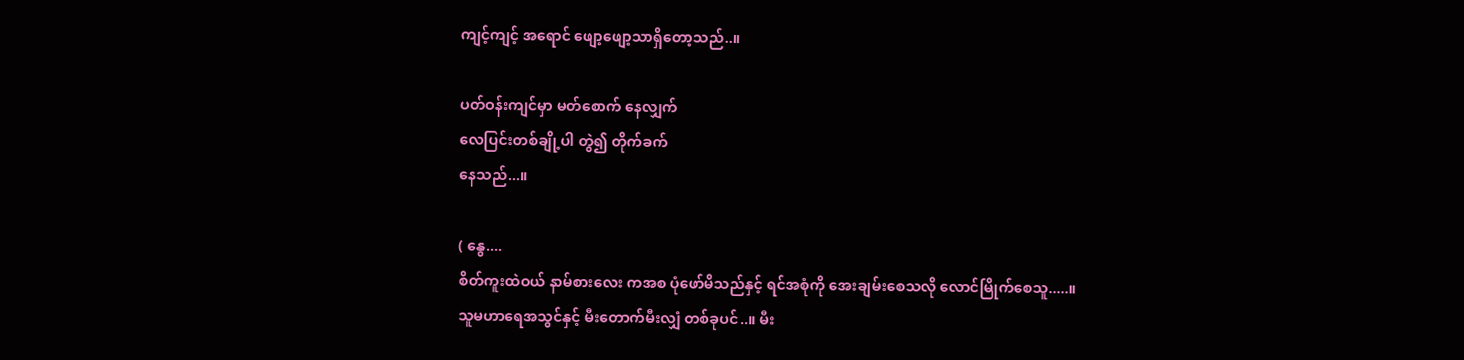ကျင့်ကျင့် အရောင် ဖျော့ဖျော့သာရှိတော့သည်..။

ပတ်ဝန်းကျင်မှာ မတ်စောက် နေလျှက်
လေပြင်းတစ်ချို့ပါ တွဲ၍ တိုက်ခက်
နေသည်...။

( နွေ....
စိတ်ကူးထဲဝယ် နာမ်စားလေး ကအစ ပုံဖော်မိသည်နှင့် ရင်အစုံကို အေးချမ်းစေသလို လောင်မြိုက်စေသူ.....။
သူမဟာရေအသွင်နှင့် မီးတောက်မီးလျှံ တစ်ခုပင်..။ မီး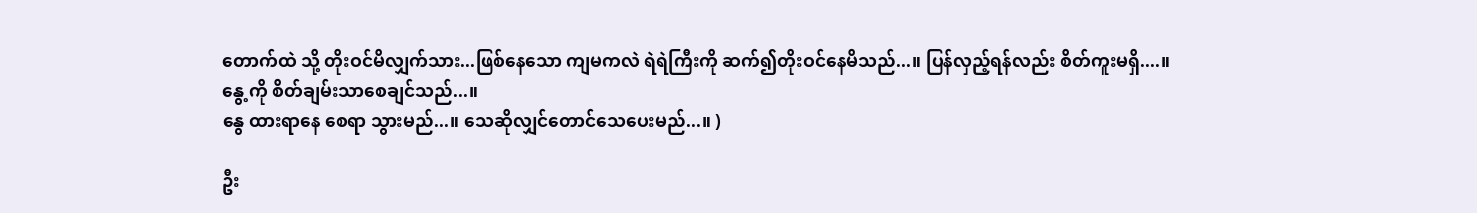တောက်ထဲ သို့ တိုးဝင်မိလျှက်သား...ဖြစ်နေသော ကျမကလဲ ရဲရဲကြီးကို ဆက်၍တိုးဝင်နေမိသည်...။ ပြန်လှည့်ရန်လည်း စိတ်ကူးမရှိ....။
နွေ့ကို စိတ်ချမ်းသာစေချင်သည်...။
နွေ ထားရာနေ စေရာ သွားမည်...။ သေဆိုလျှင်တောင်သေပေးမည်...။ )

ဦး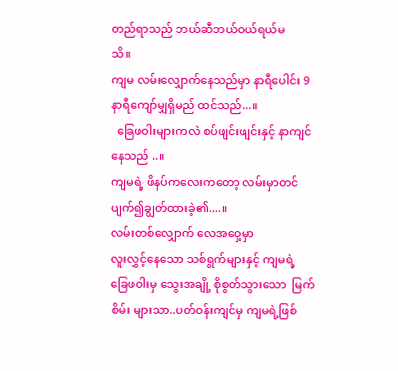တည်ရာသည် ဘယ်ဆီဘယ်ဝယ်ရယ်မ
သိ။
ကျမ လမ်းလျှောက်နေသည်မှာ နာရီပေါင်း 9
နာရီကျော်မျှရှိမည် ထင်သည်...။
  ခြေဖဝါးများကလဲ စပ်ဖျင်းဖျင်းနှင့် နာကျင်နေသည် ..။
ကျမရဲ့ ဖိနပ်ကလေးကတော့ လမ်းမှာတင် ပျက်၍ချွတ်ထားခဲ့၏....။
လမ်းတစ်လျှောက် လေအဝှေ့မှာ
လူးလွှင့်နေသော သစ်ရွက်များနှင့် ကျမရဲ့ ခြေဖဝါးမှ သွေးအချို့ စိုစွတ်သွားသော  မြက်စိမ်း များသာ..ပတ်ဝန်းကျင်မှ ကျမရဲ့ဖြစ်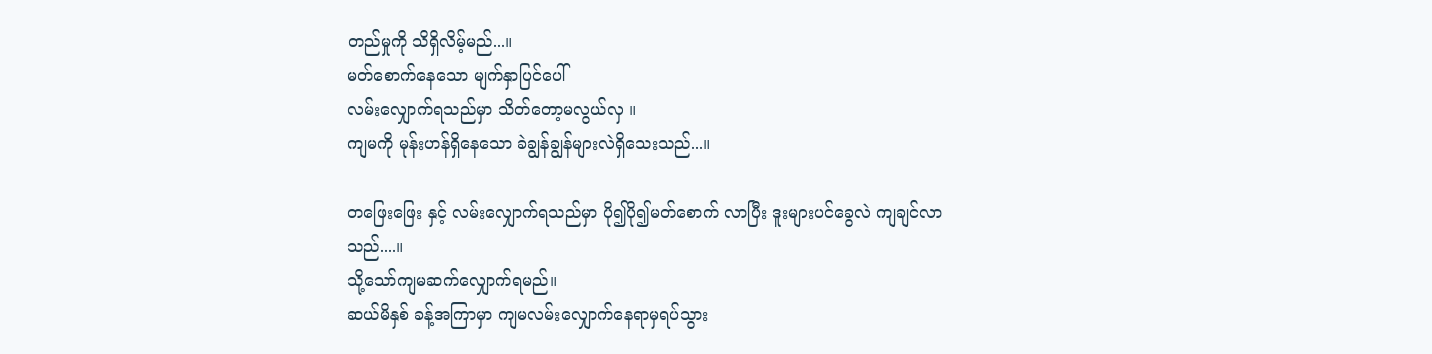တည်မှုကို သိရှိလိမ့်မည်...။
မတ်စောက်နေသော မျက်နှာပြင်ပေါ်
လမ်းလျှောက်ရသည်မှာ သိတ်တော့မလွယ်လှ ။
ကျမကို မုန်းဟန်ရှိနေသော ခဲချွန်ချွန်များလဲရှိသေးသည်...။

တဖြေးဖြေး နှင့် လမ်းလျှောက်ရသည်မှာ ပို၍ပို၍မတ်စောက် လာပြီး ဒူးများပင်ခွေလဲ ကျချင်လာသည်....။
သို့သော်ကျမဆက်လျှောက်ရမည်။
ဆယ်မိနှစ် ခန့်အကြာမှာ ကျမလမ်းလျှောက်နေရာမှရပ်သွား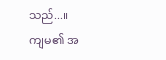သည်...။
ကျမ၏ အ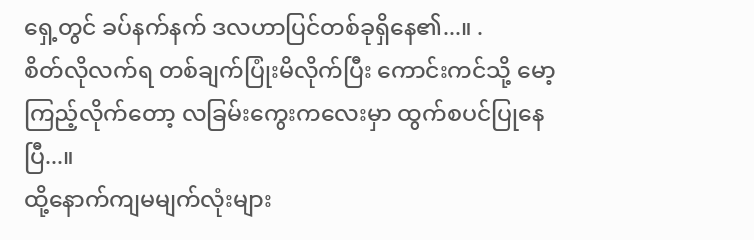ရှေ့တွင် ခပ်နက်နက် ဒလဟာပြင်တစ်ခုရှိနေ၏...။ .
စိတ်လိုလက်ရ တစ်ချက်ပြုံးမိလိုက်ပြီး ကောင်းကင်သို့ မော့ကြည့်လိုက်တော့ လခြမ်းကွေးကလေးမှာ ထွက်စပင်ပြုနေပြီ...။
ထို့နောက်ကျမမျက်လုံးများ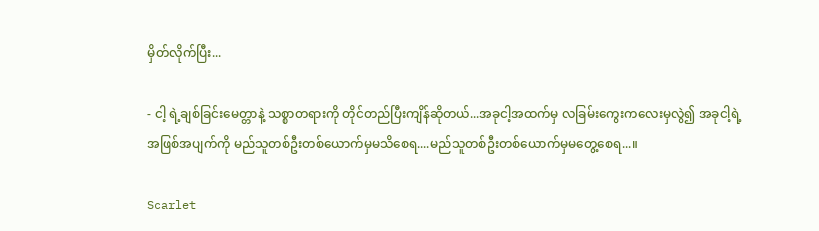မှိတ်လိုက်ပြီး...

- ငါ့ ရဲ့ချစ်ခြင်းမေတ္တာနဲ့ သစ္စာတရားကို တိုင်တည်ပြီးကျိန်ဆိုတယ်...အခုငါ့အထက်မှ လခြမ်းကွေးကလေးမှလွဲ၍ အခုငါ့ရဲ့အဖြစ်အပျက်ကို မည်သူတစ်ဦးတစ်ယောက်မှမသိစေရ....မည်သူတစ်ဦးတစ်ယောက်မှမတွေ့စေရ...။

Scarlet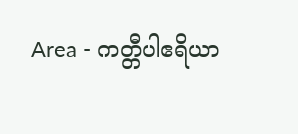Area - ကတ္တီပါဧရိယာ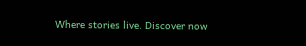Where stories live. Discover now